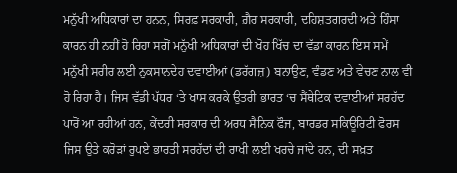ਮਨੁੱਖੀ ਅਧਿਕਾਰਾਂ ਦਾ ਹਨਨ, ਸਿਰਫ਼ ਸਰਕਾਰੀ, ਗ਼ੈਰ ਸਰਕਾਰੀ, ਦਹਿਸ਼ਤਗਰਦੀ ਅਤੇ ਹਿੰਸਾ ਕਾਰਨ ਹੀ ਨਹੀਂ ਹੋ ਰਿਹਾ ਸਗੋਂ ਮਨੁੱਖੀ ਅਧਿਕਾਰਾਂ ਦੀ ਖੋਹ ਖਿੱਚ ਦਾ ਵੱਡਾ ਕਾਰਨ ਇਸ ਸਮੇਂ ਮਨੁੱਖੀ ਸਰੀਰ ਲਈ ਨੁਕਸਾਨਦੇਹ ਦਵਾਈਆਂ (ਡਰੱਗਜ਼) ਬਨਾਉਣ, ਵੰਡਣ ਅਤੇ ਵੇਚਣ ਨਾਲ ਵੀ ਹੋ ਰਿਹਾ ਹੈ। ਜਿਸ ਵੱਡੀ ਪੱਧਰ ‘ਤੇ ਖਾਸ ਕਰਕੇ ਉਤਰੀ ਭਾਰਤ ‘ਚ ਸੈਂਥੇਟਿਕ ਦਵਾਈਆਂ ਸਰਹੱਦ ਪਾਰੋਂ ਆ ਰਹੀਆਂ ਹਨ, ਕੇਂਦਰੀ ਸਰਕਾਰ ਦੀ ਅਰਧ ਸੈਨਿਕ ਫੌਜ, ਬਾਰਡਰ ਸਕਿਊਰਿਟੀ ਫੋਰਸ ਜਿਸ ਉਤੇ ਕਰੋੜਾਂ ਰੁਪਏ ਭਾਰਤੀ ਸਰਹੱਦਾਂ ਦੀ ਰਾਖੀ ਲਈ ਖਰਚੇ ਜਾਂਦੇ ਹਨ, ਦੀ ਸਖ਼ਤ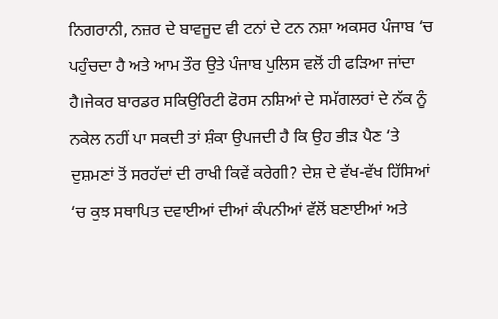ਨਿਗਰਾਨੀ, ਨਜ਼ਰ ਦੇ ਬਾਵਜੂਦ ਵੀ ਟਨਾਂ ਦੇ ਟਨ ਨਸ਼ਾ ਅਕਸਰ ਪੰਜਾਬ ‘ਚ ਪਹੁੰਚਦਾ ਹੈ ਅਤੇ ਆਮ ਤੌਰ ਉਤੇ ਪੰਜਾਬ ਪੁਲਿਸ ਵਲੋਂ ਹੀ ਫੜਿਆ ਜਾਂਦਾ ਹੈ।ਜੇਕਰ ਬਾਰਡਰ ਸਕਿਉਰਿਟੀ ਫੋਰਸ ਨਸ਼ਿਆਂ ਦੇ ਸਮੱਗਲਰਾਂ ਦੇ ਨੱਕ ਨੂੰ ਨਕੇਲ ਨਹੀਂ ਪਾ ਸਕਦੀ ਤਾਂ ਸ਼ੰਕਾ ਉਪਜਦੀ ਹੈ ਕਿ ਉਹ ਭੀੜ ਪੈਣ ‘ਤੇ ਦੁਸ਼ਮਣਾਂ ਤੋਂ ਸਰਹੱਦਾਂ ਦੀ ਰਾਖੀ ਕਿਵੇਂ ਕਰੇਗੀ? ਦੇਸ਼ ਦੇ ਵੱਖ-ਵੱਖ ਹਿੱਸਿਆਂ ‘ਚ ਕੁਝ ਸਥਾਪਿਤ ਦਵਾਈਆਂ ਦੀਆਂ ਕੰਪਨੀਆਂ ਵੱਲੋਂ ਬਣਾਈਆਂ ਅਤੇ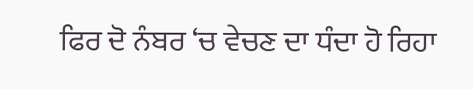ਫਿਰ ਦੋ ਨੰਬਰ ‘ਚ ਵੇਚਣ ਦਾ ਧੰਦਾ ਹੋ ਰਿਹਾ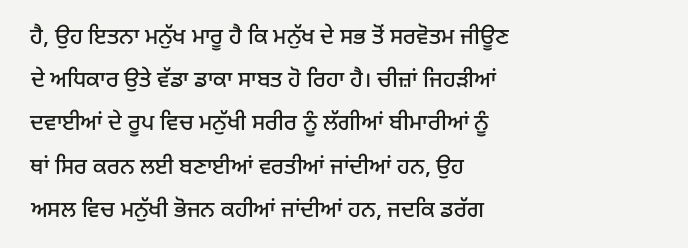ਹੈ, ਉਹ ਇਤਨਾ ਮਨੁੱਖ ਮਾਰੂ ਹੈ ਕਿ ਮਨੁੱਖ ਦੇ ਸਭ ਤੋਂ ਸਰਵੋਤਮ ਜੀਊਣ ਦੇ ਅਧਿਕਾਰ ਉਤੇ ਵੱਡਾ ਡਾਕਾ ਸਾਬਤ ਹੋ ਰਿਹਾ ਹੈ। ਚੀਜ਼ਾਂ ਜਿਹੜੀਆਂ ਦਵਾਈਆਂ ਦੇ ਰੂਪ ਵਿਚ ਮਨੁੱਖੀ ਸਰੀਰ ਨੂੰ ਲੱਗੀਆਂ ਬੀਮਾਰੀਆਂ ਨੂੰ ਥਾਂ ਸਿਰ ਕਰਨ ਲਈ ਬਣਾਈਆਂ ਵਰਤੀਆਂ ਜਾਂਦੀਆਂ ਹਨ, ਉਹ ਅਸਲ ਵਿਚ ਮਨੁੱਖੀ ਭੋਜਨ ਕਹੀਆਂ ਜਾਂਦੀਆਂ ਹਨ, ਜਦਕਿ ਡਰੱਗ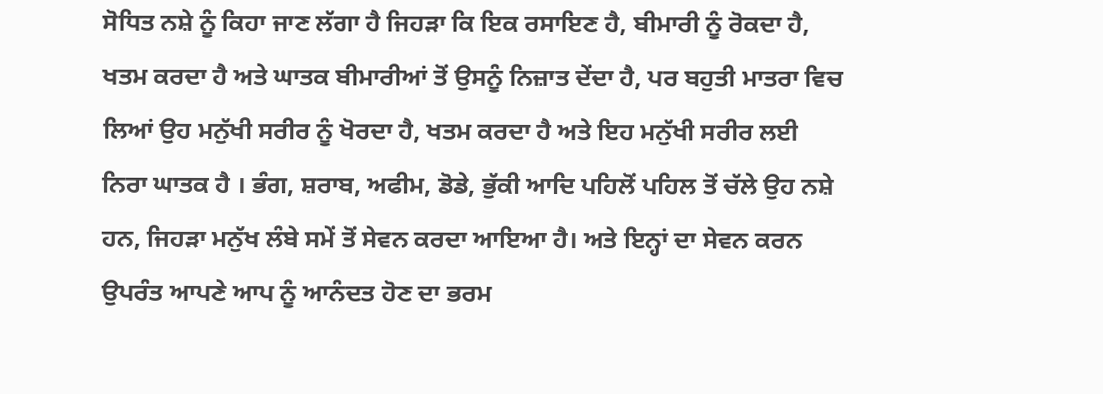ਸੋਧਿਤ ਨਸ਼ੇ ਨੂੰ ਕਿਹਾ ਜਾਣ ਲੱਗਾ ਹੈ ਜਿਹੜਾ ਕਿ ਇਕ ਰਸਾਇਣ ਹੈ, ਬੀਮਾਰੀ ਨੂੰ ਰੋਕਦਾ ਹੈ, ਖਤਮ ਕਰਦਾ ਹੈ ਅਤੇ ਘਾਤਕ ਬੀਮਾਰੀਆਂ ਤੋਂ ਉਸਨੂੰ ਨਿਜ਼ਾਤ ਦੇਂਦਾ ਹੈ, ਪਰ ਬਹੁਤੀ ਮਾਤਰਾ ਵਿਚ ਲਿਆਂ ਉਹ ਮਨੁੱਖੀ ਸਰੀਰ ਨੂੰ ਖੋਰਦਾ ਹੈ, ਖਤਮ ਕਰਦਾ ਹੈ ਅਤੇ ਇਹ ਮਨੁੱਖੀ ਸਰੀਰ ਲਈ ਨਿਰਾ ਘਾਤਕ ਹੈ । ਭੰਗ, ਸ਼ਰਾਬ, ਅਫੀਮ, ਡੋਡੇ, ਭੁੱਕੀ ਆਦਿ ਪਹਿਲੋਂ ਪਹਿਲ ਤੋਂ ਚੱਲੇ ਉਹ ਨਸ਼ੇ ਹਨ, ਜਿਹੜਾ ਮਨੁੱਖ ਲੰਬੇ ਸਮੇਂ ਤੋਂ ਸੇਵਨ ਕਰਦਾ ਆਇਆ ਹੈ। ਅਤੇ ਇਨ੍ਹਾਂ ਦਾ ਸੇਵਨ ਕਰਨ ਉਪਰੰਤ ਆਪਣੇ ਆਪ ਨੂੰ ਆਨੰਦਤ ਹੋਣ ਦਾ ਭਰਮ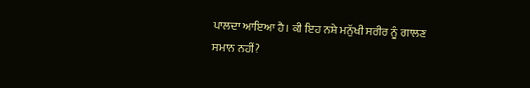ਪਾਲਦਾ ਆਇਆ ਹੈ। ਕੀ ਇਹ ਨਸ਼ੇ ਮਨੁੱਖੀ ਸਰੀਰ ਨੂੰ ਗਾਲਣ ਸਮਾਨ ਨਹੀਂ?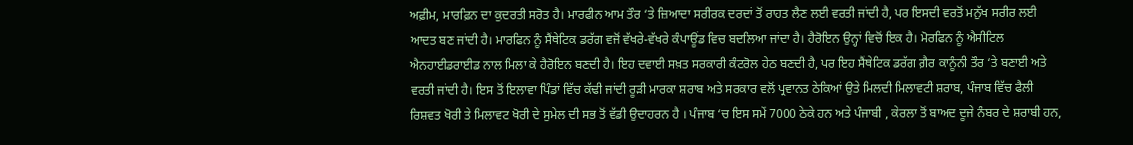ਅਫ਼ੀਮ, ਮਾਰਫ਼ਿਨ ਦਾ ਕੁਦਰਤੀ ਸਰੋਤ ਹੈ। ਮਾਰਫੀਨ ਆਮ ਤੌਰ ‘ਤੇ ਜ਼ਿਆਦਾ ਸਰੀਰਕ ਦਰਦਾਂ ਤੋਂ ਰਾਹਤ ਲੈਣ ਲਈ ਵਰਤੀ ਜਾਂਦੀ ਹੈ, ਪਰ ਇਸਦੀ ਵਰਤੋਂ ਮਨੁੱਖ ਸਰੀਰ ਲਈ ਆਦਤ ਬਣ ਜਾਂਦੀ ਹੈ। ਮਾਰਫਿਨ ਨੂੰ ਸੈਂਥੇਟਿਕ ਡਰੱਗ ਵਜੋਂ ਵੱਖਰੇ-ਵੱਖਰੇ ਕੰਪਾਊਂਡ ਵਿਚ ਬਦਲਿਆ ਜਾਂਦਾ ਹੈ। ਹੈਰੋਇਨ ਉਨ੍ਹਾਂ ਵਿਚੋਂ ਇਕ ਹੈ। ਮੋਰਫਿਨ ਨੂੰ ਐਸੀਟਿਲ ਐਨਹਾਈਡਰਾਈਡ ਨਾਲ ਮਿਲਾ ਕੇ ਹੈਰੋਇਨ ਬਣਦੀ ਹੈ। ਇਹ ਦਵਾਈ ਸਖ਼ਤ ਸਰਕਾਰੀ ਕੰਟਰੋਲ ਹੇਠ ਬਣਦੀ ਹੈ, ਪਰ ਇਹ ਸੈਂਥੇਟਿਕ ਡਰੱਗ ਗ਼ੈਰ ਕਾਨੂੰਨੀ ਤੌਰ ‘ਤੇ ਬਣਾਈ ਅਤੇ ਵਰਤੀ ਜਾਂਦੀ ਹੈ। ਇਸ ਤੋਂ ਇਲਾਵਾ ਪਿੰਡਾਂ ਵਿੱਚ ਕੱਢੀ ਜਾਂਦੀ ਰੂੜੀ ਮਾਰਕਾ ਸ਼ਰਾਬ ਅਤੇ ਸਰਕਾਰ ਵਲੋਂ ਪ੍ਰਵਾਨਤ ਠੇਕਿਆਂ ਉਤੇ ਮਿਲਦੀ ਮਿਲਾਵਟੀ ਸ਼ਰਾਬ, ਪੰਜਾਬ ਵਿੱਚ ਫੈਲੀ ਰਿਸ਼ਵਤ ਖੋਰੀ ਤੇ ਮਿਲਾਵਟ ਖੋਰੀ ਦੇ ਸੁਮੇਲ ਦੀ ਸਭ ਤੋਂ ਵੱਡੀ ਉਦਾਹਰਨ ਹੈ । ਪੰਜਾਬ ‘ਚ ਇਸ ਸਮੇਂ 7000 ਠੇਕੇ ਹਨ ਅਤੇ ਪੰਜਾਬੀ , ਕੇਰਲਾ ਤੋਂ ਬਾਅਦ ਦੂਜੇ ਨੰਬਰ ਦੇ ਸ਼ਰਾਬੀ ਹਨ,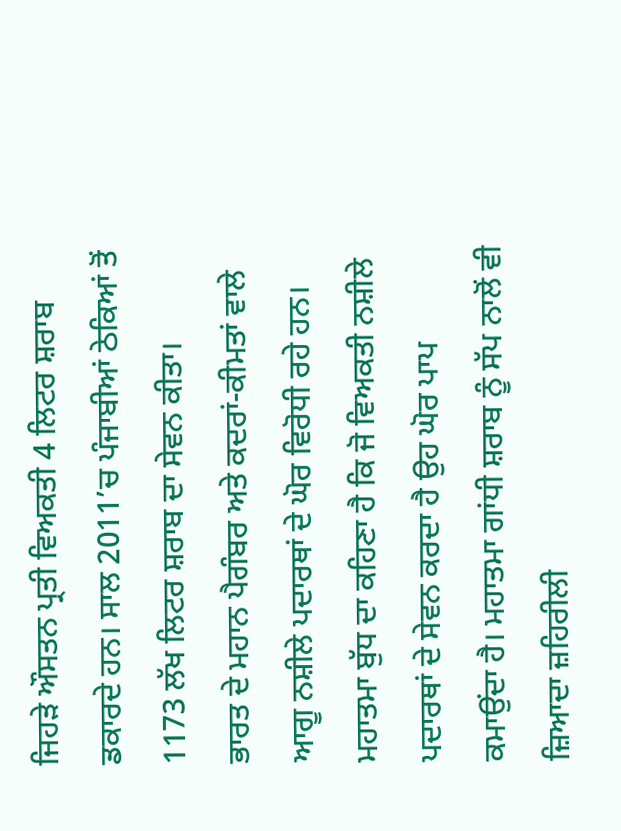ਜਿਹੜੇ ਔਸਤਨ ਪ੍ਰਤੀ ਵਿਅਕਤੀ 4 ਲਿਟਰ ਸ਼ਰਾਬ ਡਕਾਰਦੇ ਹਨ। ਸਾਲ 2011’ਚ ਪੰਜਾਬੀਆਂ ਠੇਕਿਆਂ ਤੋਂ 1173 ਲੱਖ ਲਿਟਰ ਸ਼ਰਾਬ ਦਾ ਸੇਵਨ ਕੀਤਾ।
ਭਾਰਤ ਦੇ ਮਹਾਨ ਪੈਗੰਬਰ ਅਤੇ ਕਦਰਾਂ-ਕੀਮਤਾਂ ਵਾਲੇ ਆਗੂ ਨਸ਼ੀਲੇ ਪਦਾਰਥਾਂ ਦੇ ਘੋਰ ਵਿਰੋਧੀ ਰਹੇ ਹਨ। ਮਹਾਤਮਾ ਬੁੱਧ ਦਾ ਕਹਿਣਾ ਹੈ ਕਿ ਜੋ ਵਿਅਕਤੀ ਨਸ਼ੀਲੇ ਪਦਾਰਥਾਂ ਦੇ ਸੇਵਨ ਕਰਦਾ ਹੈ ਉਹ ਘੋਰ ਪਾਪ ਕਮਾਉਂਦਾ ਹੈ। ਮਹਾਤਮਾ ਗਾਂਧੀ ਸ਼ਰਾਬ ਨੂੰ ਸੱਪ ਨਾਲੋਂ ਵੀ ਜ਼ਿਆਦਾ ਜ਼ਹਿਰੀਲੀ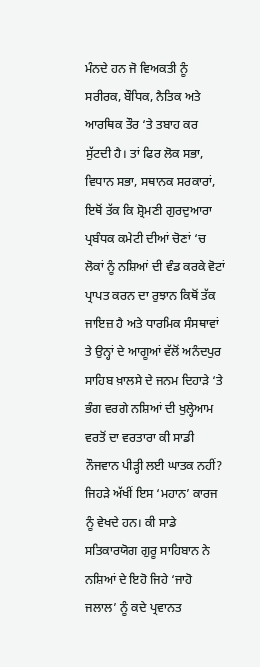ਮੰਨਦੇ ਹਨ ਜੋ ਵਿਅਕਤੀ ਨੂੰ ਸਰੀਰਕ, ਬੌਧਿਕ, ਨੈਤਿਕ ਅਤੇ ਆਰਥਿਕ ਤੌਰ ‘ਤੇ ਤਬਾਹ ਕਰ ਸੁੱਟਦੀ ਹੈ। ਤਾਂ ਫਿਰ ਲੋਕ ਸਭਾ, ਵਿਧਾਨ ਸਭਾ, ਸਥਾਨਕ ਸਰਕਾਰਾਂ, ਇਥੋਂ ਤੱਕ ਕਿ ਸ਼੍ਰੋਮਣੀ ਗੁਰਦੁਆਰਾ ਪ੍ਰਬੰਧਕ ਕਮੇਟੀ ਦੀਆਂ ਚੋਣਾਂ ‘ਚ ਲੋਕਾਂ ਨੂੰ ਨਸ਼ਿਆਂ ਦੀ ਵੰਡ ਕਰਕੇ ਵੋਟਾਂ ਪ੍ਰਾਪਤ ਕਰਨ ਦਾ ਰੁਝਾਨ ਕਿਥੋਂ ਤੱਕ ਜਾਇਜ਼ ਹੈ ਅਤੇ ਧਾਰਮਿਕ ਸੰਸਥਾਵਾਂ ਤੇ ਉਨ੍ਹਾਂ ਦੇ ਆਗੂਆਂ ਵੱਲੋਂ ਅਨੰਦਪੁਰ ਸਾਹਿਬ ਖ਼ਾਲਸੇ ਦੇ ਜਨਮ ਦਿਹਾੜੇ ‘ਤੇ ਭੰਗ ਵਰਗੇ ਨਸ਼ਿਆਂ ਦੀ ਖੁਲ੍ਹੇਆਮ ਵਰਤੋਂ ਦਾ ਵਰਤਾਰਾ ਕੀ ਸਾਡੀ ਨੌਜਵਾਨ ਪੀੜ੍ਹੀ ਲਈ ਘਾਤਕ ਨਹੀਂ? ਜਿਹੜੇ ਅੱਖੀਂ ਇਸ ‘ਮਹਾਨ’ ਕਾਰਜ ਨੂੰ ਵੇਖਦੇ ਹਨ। ਕੀ ਸਾਡੇ ਸਤਿਕਾਰਯੋਗ ਗੁਰੂ ਸਾਹਿਬਾਨ ਨੇ ਨਸ਼ਿਆਂ ਦੇ ਇਹੋ ਜਿਹੇ ‘ਜਾਹੋ ਜਲਾਲ’ ਨੂੰ ਕਦੇ ਪ੍ਰਵਾਨਤ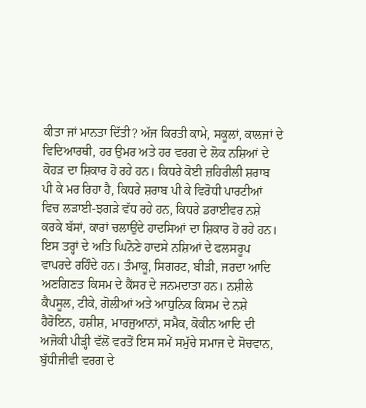ਕੀਤਾ ਜਾਂ ਮਾਨਤਾ ਦਿੱਤੀ? ਅੱਜ ਕਿਰਤੀ ਕਾਮੇ, ਸਕੂਲਾਂ, ਕਾਲਜਾਂ ਦੇ ਵਿਦਿਆਰਥੀ, ਹਰ ਉਮਰ ਅਤੇ ਹਰ ਵਰਗ ਦੇ ਲੋਕ ਨਸ਼ਿਆਂ ਦੇ ਕੋਹੜ ਦਾ ਸ਼ਿਕਾਰ ਹੋ ਰਹੇ ਹਨ। ਕਿਧਰੇ ਕੋਈ ਜ਼ਹਿਰੀਲੀ ਸ਼ਰਾਬ ਪੀ ਕੇ ਮਰ ਰਿਹਾ ਹੈ, ਕਿਧਰੇ ਸ਼ਰਾਬ ਪੀ ਕੇ ਵਿਰੋਧੀ ਪਾਰਟੀਆਂ ਵਿਚ ਲੜਾਈ-ਝਗੜੇ ਵੱਧ ਰਹੇ ਹਨ, ਕਿਧਰੇ ਡਰਾਈਵਰ ਨਸ਼ੇ ਕਰਕੇ ਬੱਸਾਂ, ਕਾਰਾਂ ਚਲਾਉਂਦੇ ਹਾਦਸਿਆਂ ਦਾ ਸ਼ਿਕਾਰ ਹੋ ਰਹੇ ਹਨ। ਇਸ ਤਰ੍ਹਾਂ ਦੇ ਅਤਿ ਘਿਨੋਣੇ ਹਾਦਸੇ ਨਸ਼ਿਆਂ ਦੇ ਫਲਸਰੂਪ ਵਾਪਰਦੇ ਰਹਿੰਦੇ ਹਨ। ਤੰਮਾਕੂ, ਸਿਗਰਟ, ਬੀੜੀ, ਜਰਦਾ ਆਦਿ ਅਣਗਿਣਤ ਕਿਸਮ ਦੇ ਕੈਂਸਰ ਦੇ ਜਨਮਦਾਤਾ ਹਨ। ਨਸ਼ੀਲੇ ਕੈਪਸੂਲ, ਟੀਕੇ, ਗੋਲੀਆਂ ਅਤੇ ਆਧੁਨਿਕ ਕਿਸਮ ਦੇ ਨਸ਼ੇ ਹੈਰੋਇਨ, ਹਸ਼ੀਸ਼, ਮਾਰਜੁਆਨਾਂ, ਸਮੈਕ, ਕੋਕੀਨ ਆਦਿ ਦੀ ਅਜੋਕੀ ਪੀੜ੍ਹੀ ਵੱਲੋਂ ਵਰਤੋਂ ਇਸ ਸਮੇਂ ਸਮੁੱਚੇ ਸਮਾਜ ਦੇ ਸੋਚਵਾਨ, ਬੁੱਧੀਜੀਵੀ ਵਰਗ ਦੇ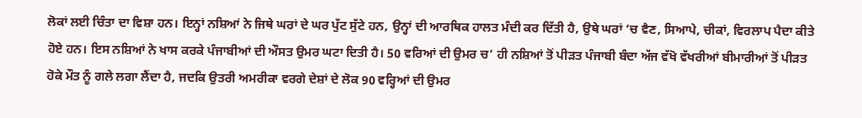ਲੋਕਾਂ ਲਈ ਚਿੰਤਾ ਦਾ ਵਿਸ਼ਾ ਹਨ। ਇਨ੍ਹਾਂ ਨਸ਼ਿਆਂ ਨੇ ਜਿਥੇ ਘਰਾਂ ਦੇ ਘਰ ਪੁੱਟ ਸੁੱਟੇ ਹਨ, ਉਨ੍ਹਾਂ ਦੀ ਆਰਥਿਕ ਹਾਲਤ ਮੰਦੀ ਕਰ ਦਿੱਤੀ ਹੈ, ਉਥੇ ਘਰਾਂ ‘ਚ ਵੈਣ, ਸਿਆਪੇ, ਚੀਕਾਂ, ਵਿਰਲਾਪ ਪੈਦਾ ਕੀਤੇ ਹੋਏ ਹਨ। ਇਸ ਨਸ਼ਿਆਂ ਨੇ ਖਾਸ ਕਰਕੇ ਪੰਜਾਬੀਆਂ ਦੀ ਔਸਤ ਉਮਰ ਘਟਾ ਦਿਤੀ ਹੈ। 50 ਵਰਿਆਂ ਦੀ ਉਮਰ ਚ’ ਹੀ ਨਸ਼ਿਆਂ ਤੋਂ ਪੀੜਤ ਪੰਜਾਬੀ ਬੰਦਾ ਅੱਜ ਵੱਖੋ ਵੱਖਰੀਆਂ ਬੀਮਾਰੀਆਂ ਤੋਂ ਪੀੜਤ ਹੋਕੇ ਮੌਤ ਨੂੰ ਗਲੇ ਲਗਾ ਲੈਂਦਾ ਹੈ, ਜਦਕਿ ਉਤਰੀ ਅਮਰੀਕਾ ਵਰਗੇ ਦੇਸ਼ਾਂ ਦੇ ਲੋਕ 90 ਵਰ੍ਹਿਆਂ ਦੀ ਉਮਰ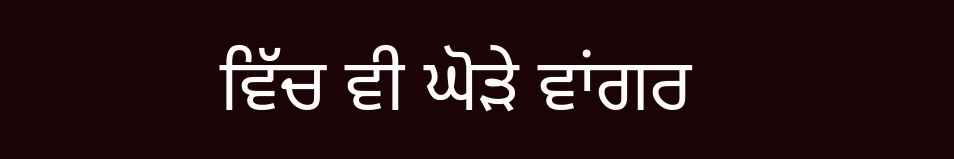ਵਿੱਚ ਵੀ ਘੋੜੇ ਵਾਂਗਰ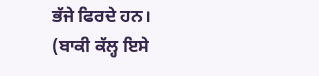ਭੱਜੇ ਫਿਰਦੇ ਹਨ।
(ਬਾਕੀ ਕੱਲ੍ਹ ਇਸੇ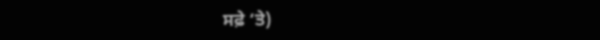ਸਫ਼ੇ ‘ਤੇ)